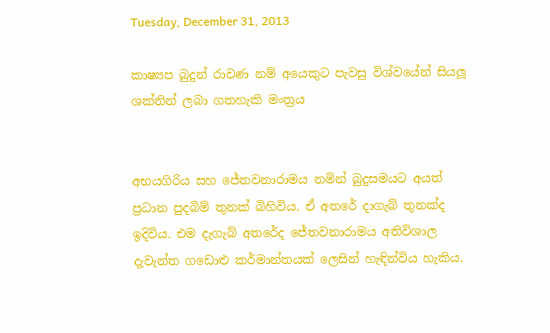Tuesday, December 31, 2013

කාෂ්‍යප බුදුන් රාවණ නම් අයෙකුට පැවසු විශ්වයේන් සියලූ ශක්තින් ලබා ගතහැකි මංත්‍රය


අභයගිරිය සහ ජේතවනාරාමය නමින් බුදුසමයට අයත් ප්‍රධාන පුදබිම් තුනක් බිහිවිය. ඒ අතරේ දාගැබ් තුනක්ද ඉදිවිය. එම දැගැබ් අතරේද ජේතවනාරාමය අතිවිශාල දැවැන්ත ගඩොළු කර්මාන්තයක් ලෙසින් හැඳින්විය හැකිය.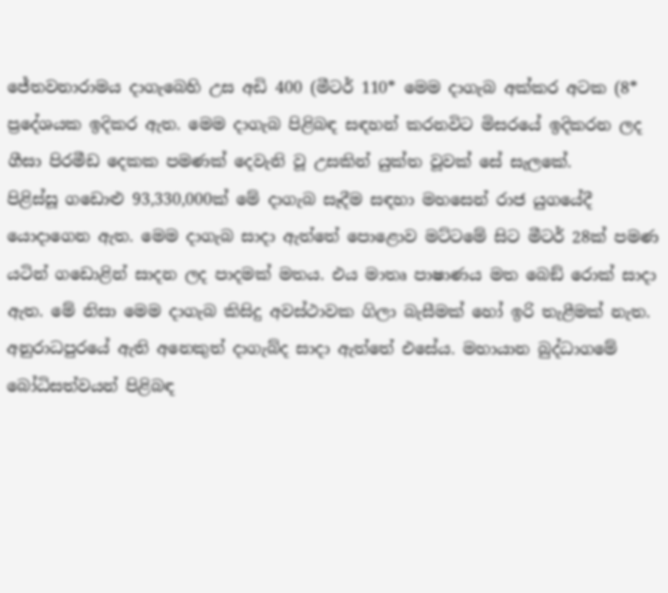ජේතවනාරාමය දාගැබෙහි උස අඩි 400 (මීටර් 110* මෙම දාගැබ අක්කර අටක (8* ප්‍රදේශයක ඉදිකර ඇත. මෙම දාගැබ පිළිබඳ සඳහන් කරනවිට මිසරයේ ඉදිකරන ලද ගීසා පිරමීඩ දෙකක පමණක් දෙවැනි වූ උසකින් යුක්ත වූවක් සේ සැලකේ.
පිළිස්සූ ගඩොළු 93,330,000ක් මේ දාගැබ සෑදීම සඳහා මහසෙන් රාජ යුගයේදී යොදාගෙන ඇත. මෙම දාගැබ සාදා ඇත්තේ පොළොව මට්ටමේ සිට මීටර් 28ක් පමණ යටින් ගඩොළින් සාදන ලද පාදමක් මතය. එය මාතෘ පාෂාණය මත බෙඞ් රොක් සාදා ඇත. මේ නිසා මෙම දාගැබ කිසිදු අවස්ථාවක ගිලා බැසීමක් හෝ ඉරි තැළීමක් නැත. අනුරාධපුරයේ ඇති අනෙකුත් දාගැබ්ද සාදා ඇත්තේ එසේය. මහායාන බුද්ධාගමේ බෝධිසත්වයන් පිළිබඳ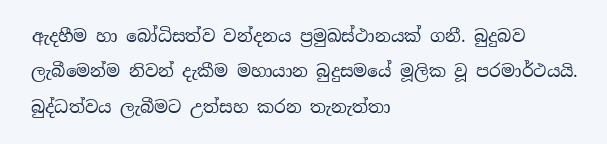ඇදහීම හා බෝධිසත්ව වන්දනය ප්‍රමුඛස්ථානයක් ගනී. බුදුබව ලැබීමෙන්ම නිවන් දැකීම මහායාන බුදුසමයේ මූලික වූ පරමාර්ථයයි. බුද්ධත්වය ලැබීමට උත්සහ කරන තැනැත්තා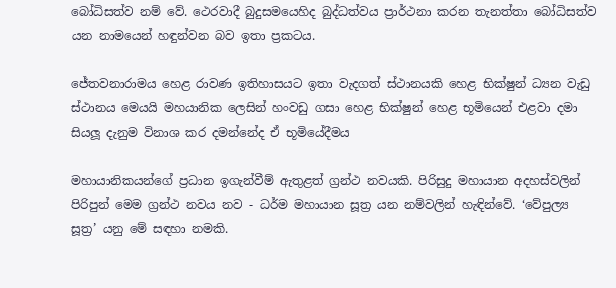බෝධිසත්ව නම් වේ. ථෙරවාදී බුදුසමයෙහිද බුද්ධත්වය ප්‍රාර්ථනා කරන තැනත්තා බෝධිසත්ව යන නාමයෙන් හඳුන්වන බව ඉතා ප්‍රකටය.

ජේතවනාරාමය හෙළ රාවණ ඉතිහාසයට ඉතා වැදගත් ස්ථානයකි හෙළ භික්ෂුන් ධ්‍යන වැඩු ස්ථානය මෙයයි මහයානික ලෙසින් හංවඩු ගසා හෙළ භික්ෂුන් හෙළ භූමියෙන් එළවා දමා සියලූ දැනුම විනාශ කර දමන්නේද ඒ භූමියේදීමය

මහායානිකයන්ගේ ප්‍රධාන ඉගැන්වීම් ඇතුළත් ග්‍රන්ථ නවයකි. පිරිසුදු මහායාන අදහස්වලින් පිරිපුන් මෙම ග්‍රන්ථ නවය නව - ධර්ම මහායාන සූත්‍ර යන නම්වලින් හැඳින්වේ. ‘වේපුල්‍ය සූත්‍ර’ යනු මේ සඳහා නමකි.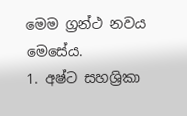මෙම ග්‍රන්ථ නවය මෙසේය.
1. අෂ්ට සහශ්‍රිකා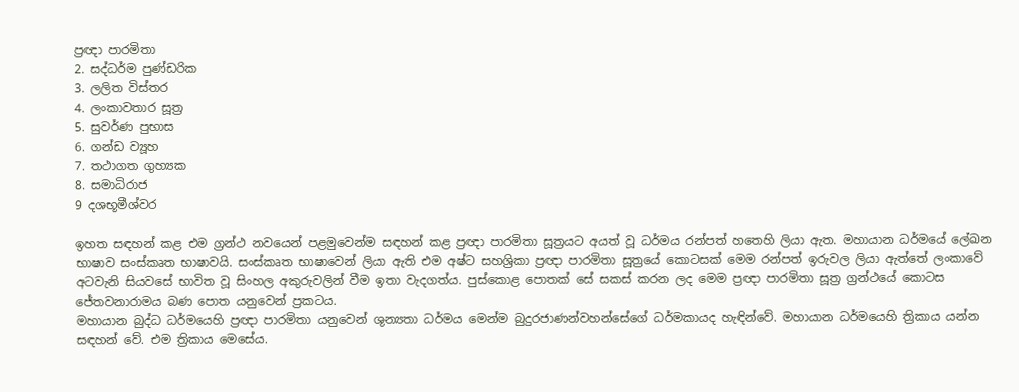ප්‍රඥා පාරමිතා
2. සද්ධර්ම පුණ්ඩරික
3. ලලිත විස්තර
4. ලංකාවතාර සූත්‍ර
5. සුවර්ණ පුභාස
6. ගන්ඩ ව්‍යූහ
7. තථාගත ගුහ්‍යක
8. සමාධිරාජ
9 දශභූමීශ්වර

ඉහත සඳහන් කළ එම ග්‍රන්ථ නවයෙන් පළමුවෙන්ම සඳහන් කළ ප්‍රඥා පාරමිතා සූත්‍රයට අයත් වූ ධර්මය රන්පත් හතෙහි ලියා ඇත. මහායාන ධර්මයේ ලේඛන භාෂාව සංස්කෘත භාෂාවයි. සංස්කෘත භාෂාවෙන් ලියා ඇති එම අෂ්ට සහශ්‍රිකා ප්‍රඥා පාරමිතා සූත්‍රයේ කොටසක් මෙම රන්පත් ඉරුවල ලියා ඇත්තේ ලංකාවේ අටවැනි සියවසේ භාවිත වූ සිංහල අකුරුවලින් වීම ඉතා වැදගත්ය. පුස්කොළ පොතක් සේ සකස් කරන ලද මෙම ප්‍රඥා පාරමිතා සූත්‍ර ග්‍රන්ථයේ කොටස ජේතවනාරාමය බණ පොත යනුවෙන් ප්‍රකටය.
මහායාන බුද්ධ ධර්මයෙහි ප්‍රඥා පාරමිතා යනුවෙන් ශුන්‍යතා ධර්මය මෙන්ම බුදුරජාණන්වහන්සේගේ ධර්මකායද හැඳින්වේ. මහායාන ධර්මයෙහි ත්‍රිකාය යන්න සඳහන් වේ. එම ත්‍රිකාය මෙසේය.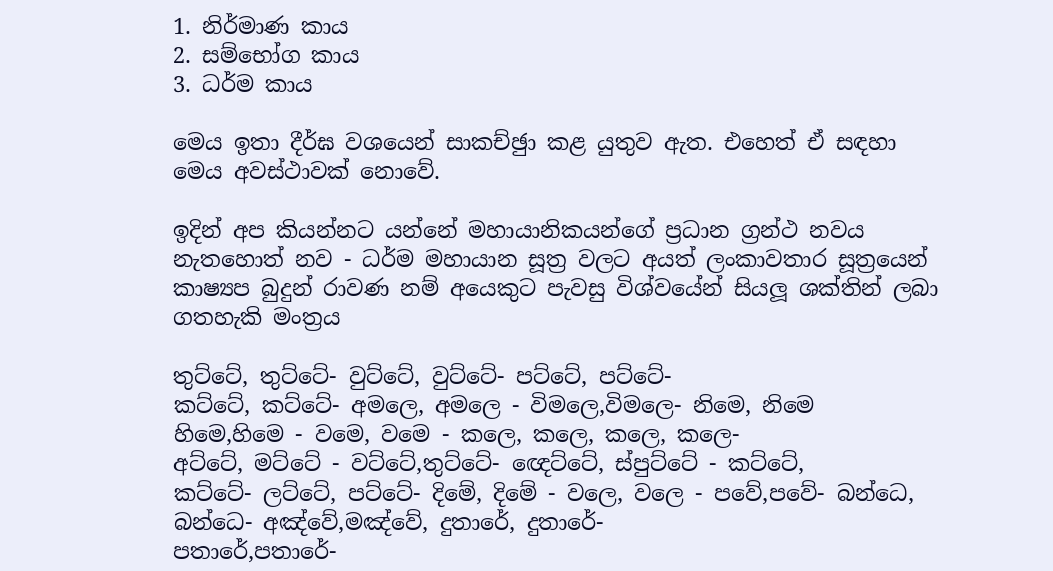1. නිර්මාණ කාය
2. සම්භෝග කාය
3. ධර්ම කාය

මෙය ඉතා දීර්ඝ වශයෙන් සාකච්ඡුා කළ යුතුව ඇත. එහෙත් ඒ සඳහා මෙය අවස්ථාවක් නොවේ.

ඉදින් අප කියන්නට යන්නේ මහායානිකයන්ගේ ප්‍රධාන ග්‍රන්ථ නවය නැතහොත් නව - ධර්ම මහායාන සූත්‍ර වලට අයත් ලංකාවතාර සූත්‍රයෙන් කාෂ්‍යප බුදුන් රාවණ නම් අයෙකුට පැවසු විශ්වයේන් සියලූ ශක්තින් ලබා ගතහැකි මංත්‍රය

තුට්ටේ, තුට්ටේ- වුට්ටේ, වුට්ටේ- පට්ටේ, පට්ටේ-
කට්ටේ, කට්ටේ- අමලෙ, අමලෙ - විමලෙ,විමලෙ- නිමෙ, නිමෙ
හිමෙ,හිමෙ - වමෙ, වමෙ - කලෙ, කලෙ, කලෙ, කලෙ-
අට්ටේ, මට්ටේ - වට්ටේ,තුට්ටේ- ඥෙට්ටේ, ස්පුට්ටේ - කට්ටේ,
කට්ටේ- ලට්ටේ, පට්ටේ- දිමේ, දිමේ - වලෙ, වලෙ - පවේ,පවේ- බන්ධෙ, බන්ධෙ- අඤ්වේ,මඤ්වේ, දුතාරේ, දුතාරේ-
පතාරේ,පතාරේ-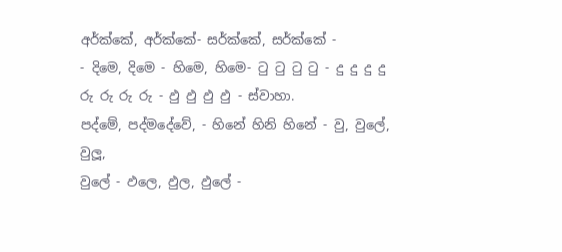අර්ක්කේ, අර්ක්කේ- සර්ක්කේ, සර්ක්කේ -
- දිමෙ, දිමෙ - හිමෙ, හිමෙ- ටු ටු ටු ටු - දු දු දු දු
රු රු රු රු - ඵු ඵු ඵු ඵු - ස්වාහා.
පද්මේ, පද්මදේවේ, - හිනේ හිනි හිනේ - වු, වුලේ, වුලූ,
වුලේ - ඵලෙ, ඵුල, ඵුලේ -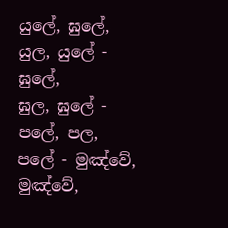යුලේ, ඝුලේ, යුල, යුලේ - ඝුලේ,
ඝුල, ඝුලේ - පලේ, පල, පලේ - මුඤ්වේ, මුඤ්වේ,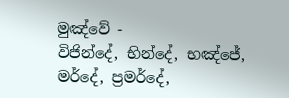මුඤ්වේ -
විජින්දේ, භින්දේ, භඤ්ජේ, මර්දේ, ප්‍රමර්දේ,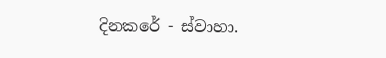දිනකරේ - ස්වාහා.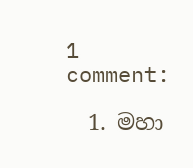1 comment:

  1. මහා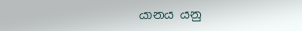යානය යනු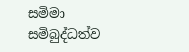සමිමා සමිබුද්ධත්ව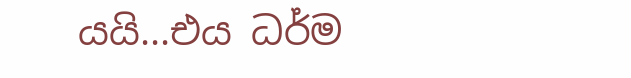යයි...එය ධර්ම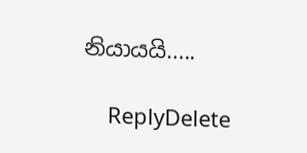නියායයි.....

    ReplyDelete